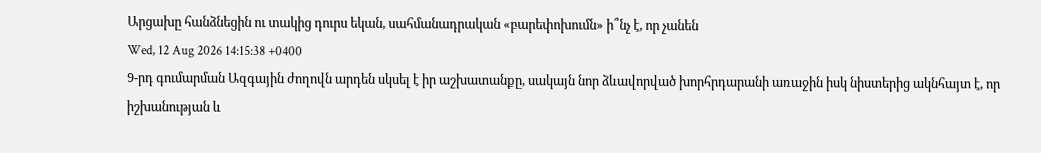Արցախը հանձնեցին ու տակից դուրս եկան, սահմանադրական «բարեփոխումն» ի՞նչ է, որ չանեն
Wed, 12 Aug 2026 14:15:38 +0400
9-րդ գումարման Ազգային ժողովն արդեն սկսել է իր աշխատանքը, սակայն նոր ձևավորված խորհրդարանի առաջին իսկ նիստերից ակնհայտ է, որ իշխանության և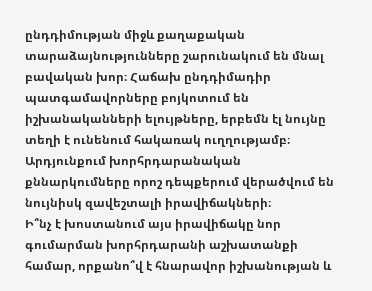ընդդիմության միջև քաղաքական տարաձայնությունները շարունակում են մնալ բավական խոր։ Հաճախ ընդդիմադիր պատգամավորները բոյկոտում են իշխանականների ելույթները, երբեմն էլ նույնը տեղի է ունենում հակառակ ուղղությամբ։ Արդյունքում խորհրդարանական քննարկումները որոշ դեպքերում վերածվում են նույնիսկ զավեշտալի իրավիճակների։
Ի՞նչ է խոստանում այս իրավիճակը նոր գումարման խորհրդարանի աշխատանքի համար, որքանո՞վ է հնարավոր իշխանության և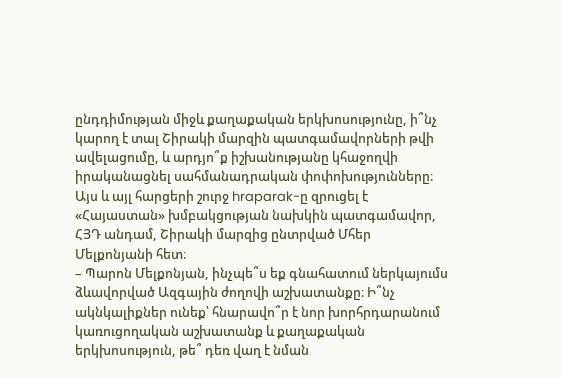ընդդիմության միջև քաղաքական երկխոսությունը, ի՞նչ կարող է տալ Շիրակի մարզին պատգամավորների թվի ավելացումը, և արդյո՞ք իշխանությանը կհաջողվի իրականացնել սահմանադրական փոփոխությունները։
Այս և այլ հարցերի շուրջ hraparak-ը զրուցել է «Հայաստան» խմբակցության նախկին պատգամավոր, ՀՅԴ անդամ, Շիրակի մարզից ընտրված Մհեր Մելքոնյանի հետ։
– Պարոն Մելքոնյան, ինչպե՞ս եք գնահատում ներկայումս ձևավորված Ազգային ժողովի աշխատանքը։ Ի՞նչ ակնկալիքներ ունեք՝ հնարավո՞ր է նոր խորհրդարանում կառուցողական աշխատանք և քաղաքական երկխոսություն, թե՞ դեռ վաղ է նման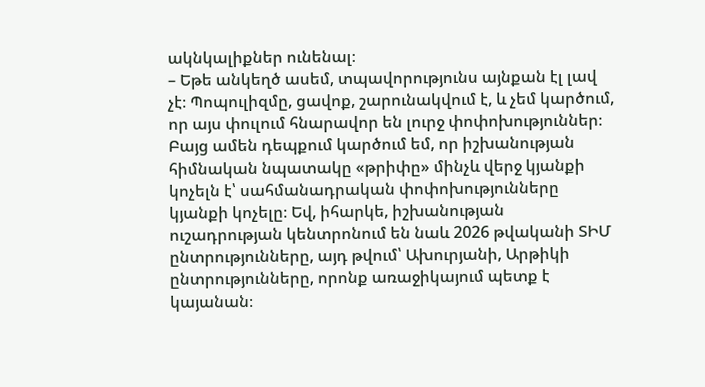ակնկալիքներ ունենալ։
– Եթե անկեղծ ասեմ, տպավորությունս այնքան էլ լավ չէ։ Պոպուլիզմը, ցավոք, շարունակվում է, և չեմ կարծում, որ այս փուլում հնարավոր են լուրջ փոփոխություններ։ Բայց ամեն դեպքում կարծում եմ, որ իշխանության հիմնական նպատակը «թրիփը» մինչև վերջ կյանքի կոչելն է՝ սահմանադրական փոփոխությունները կյանքի կոչելը։ Եվ, իհարկե, իշխանության ուշադրության կենտրոնում են նաև 2026 թվականի ՏԻՄ ընտրությունները, այդ թվում՝ Ախուրյանի, Արթիկի ընտրությունները, որոնք առաջիկայում պետք է կայանան։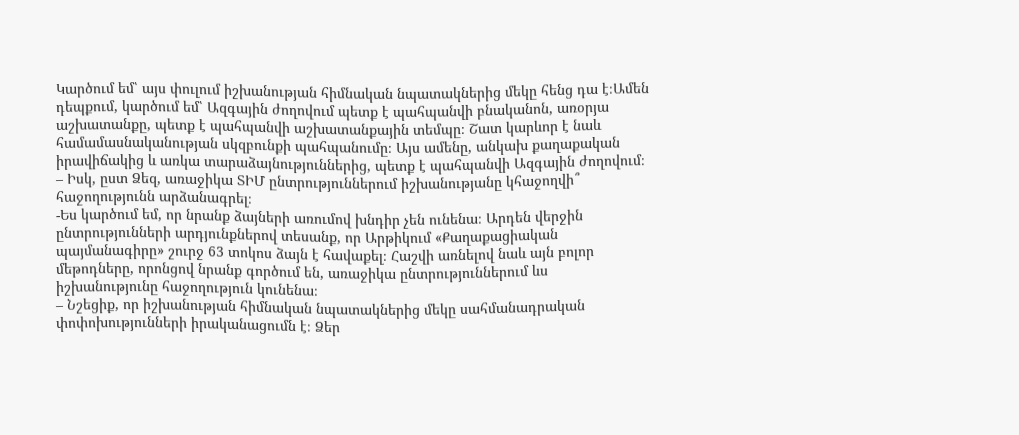Կարծում եմ՝ այս փուլում իշխանության հիմնական նպատակներից մեկը հենց դա է։Ամեն դեպքում, կարծում եմ՝ Ազգային ժողովում պետք է պահպանվի բնականոն, առօրյա աշխատանքը, պետք է պահպանվի աշխատանքային տեմպը։ Շատ կարևոր է նաև համամասնականության սկզբունքի պահպանումը։ Այս ամենը, անկախ քաղաքական իրավիճակից և առկա տարաձայնություններից, պետք է պահպանվի Ազգային ժողովում։
– Իսկ, ըստ Ձեզ, առաջիկա ՏԻՄ ընտրություններում իշխանությանը կհաջողվի՞ հաջողությունն արձանագրել։
-Ես կարծում եմ, որ նրանք ձայների առումով խնդիր չեն ունենա։ Արդեն վերջին ընտրությունների արդյունքներով տեսանք, որ Արթիկում «Քաղաքացիական պայմանագիրը» շուրջ 63 տոկոս ձայն է հավաքել։ Հաշվի առնելով նաև այն բոլոր մեթոդները, որոնցով նրանք գործում են, առաջիկա ընտրություններում ևս իշխանությունը հաջողություն կունենա։
– Նշեցիք, որ իշխանության հիմնական նպատակներից մեկը սահմանադրական փոփոխությունների իրականացումն է։ Ձեր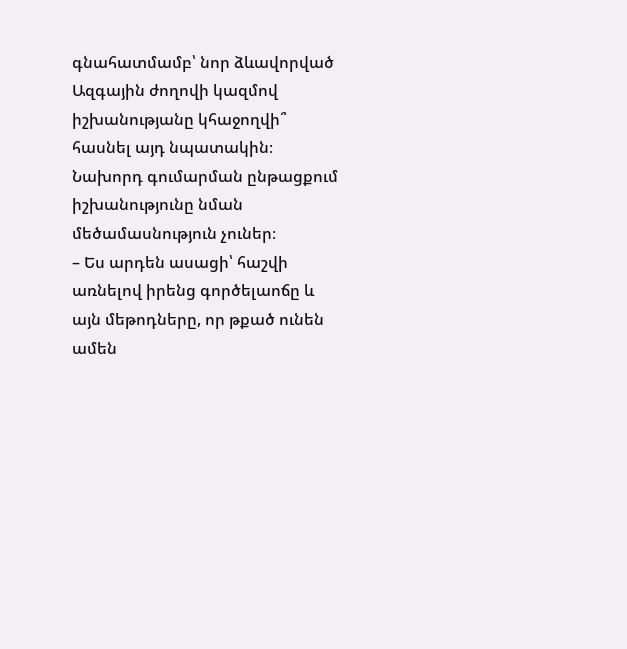գնահատմամբ՝ նոր ձևավորված Ազգային ժողովի կազմով իշխանությանը կհաջողվի՞ հասնել այդ նպատակին։ Նախորդ գումարման ընթացքում իշխանությունը նման մեծամասնություն չուներ։
– Ես արդեն ասացի՝ հաշվի առնելով իրենց գործելաոճը և այն մեթոդները, որ թքած ունեն ամեն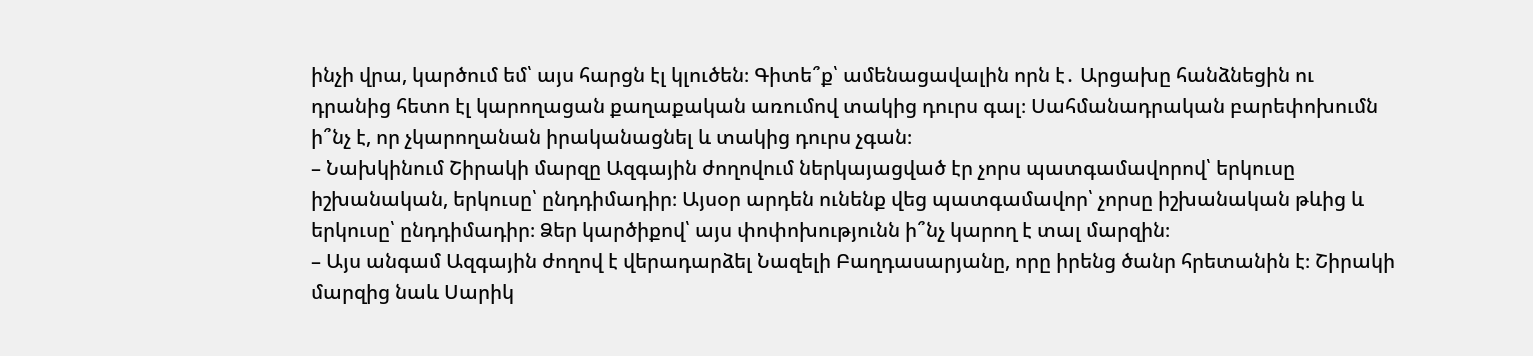ինչի վրա, կարծում եմ՝ այս հարցն էլ կլուծեն։ Գիտե՞ք՝ ամենացավալին որն է․ Արցախը հանձնեցին ու դրանից հետո էլ կարողացան քաղաքական առումով տակից դուրս գալ։ Սահմանադրական բարեփոխումն ի՞նչ է, որ չկարողանան իրականացնել և տակից դուրս չգան։
– Նախկինում Շիրակի մարզը Ազգային ժողովում ներկայացված էր չորս պատգամավորով՝ երկուսը իշխանական, երկուսը՝ ընդդիմադիր։ Այսօր արդեն ունենք վեց պատգամավոր՝ չորսը իշխանական թևից և երկուսը՝ ընդդիմադիր։ Ձեր կարծիքով՝ այս փոփոխությունն ի՞նչ կարող է տալ մարզին։
– Այս անգամ Ազգային ժողով է վերադարձել Նազելի Բաղդասարյանը, որը իրենց ծանր հրետանին է։ Շիրակի մարզից նաև Սարիկ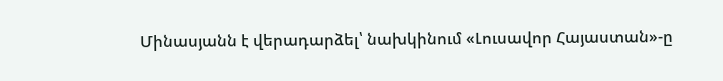Մինասյանն է վերադարձել՝ նախկինում «Լուսավոր Հայաստան»-ը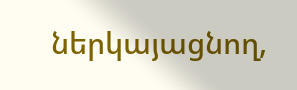ներկայացնող,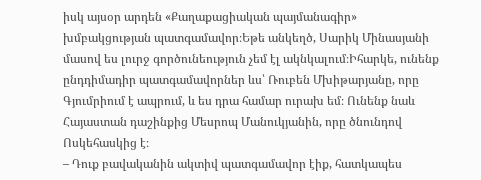իսկ այսօր արդեն «Քաղաքացիական պայմանագիր» խմբակցության պատգամավոր։Եթե անկեղծ, Սարիկ Մինասյանի մասով ես լուրջ գործունեություն չեմ էլ ակնկալում։Իհարկե, ունենք ընդդիմադիր պատգամավորներ ևս՝ Ռուբեն Մխիթարյանը, որը Գյումրիում է ապրում, և ես դրա համար ուրախ եմ։ Ունենք նաև Հայաստան դաշինքից Մեսրոպ Մանուկյանին, որը ծնունդով Ոսկեհասկից է։
– Դուք բավականին ակտիվ պատգամավոր էիք, հատկապես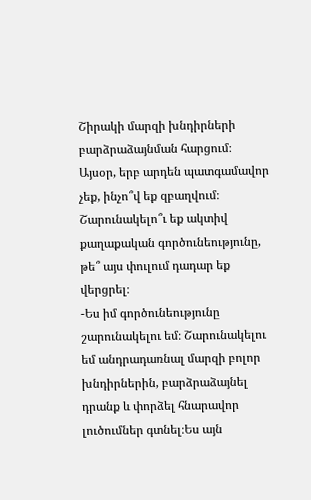Շիրակի մարզի խնդիրների բարձրաձայնման հարցում։ Այսօր, երբ արդեն պատգամավոր չեք, ինչո՞վ եք զբաղվում։ Շարունակելո՞ւ եք ակտիվ քաղաքական գործունեությունը, թե՞ այս փուլում դադար եք վերցրել։
-Ես իմ գործունեությունը շարունակելու եմ։ Շարունակելու եմ անդրադառնալ մարզի բոլոր խնդիրներին, բարձրաձայնել դրանք և փորձել հնարավոր լուծումներ գտնել։Ես այն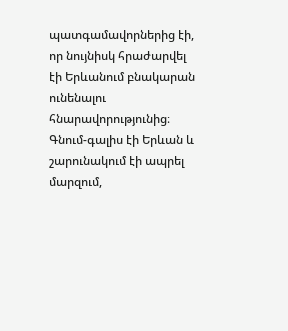պատգամավորներից էի, որ նույնիսկ հրաժարվել էի Երևանում բնակարան ունենալու հնարավորությունից։ Գնում-գալիս էի Երևան և շարունակում էի ապրել մարզում,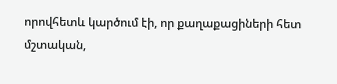որովհետև կարծում էի, որ քաղաքացիների հետ մշտական,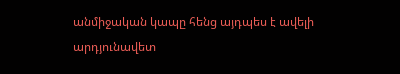անմիջական կապը հենց այդպես է ավելի արդյունավետ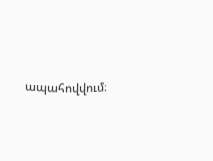ապահովվում։